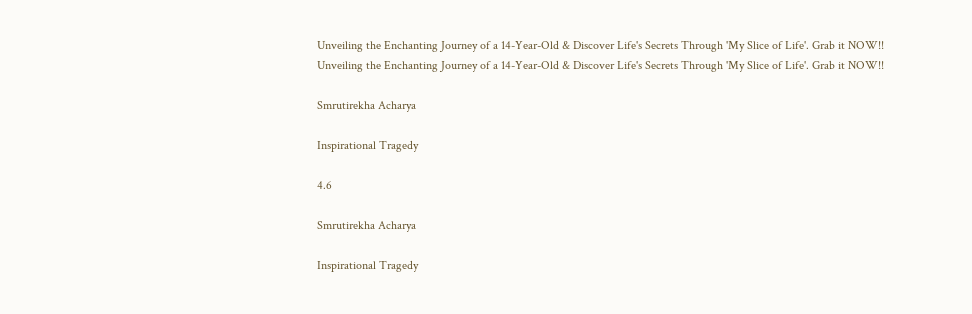Unveiling the Enchanting Journey of a 14-Year-Old & Discover Life's Secrets Through 'My Slice of Life'. Grab it NOW!!
Unveiling the Enchanting Journey of a 14-Year-Old & Discover Life's Secrets Through 'My Slice of Life'. Grab it NOW!!

Smrutirekha Acharya

Inspirational Tragedy

4.6

Smrutirekha Acharya

Inspirational Tragedy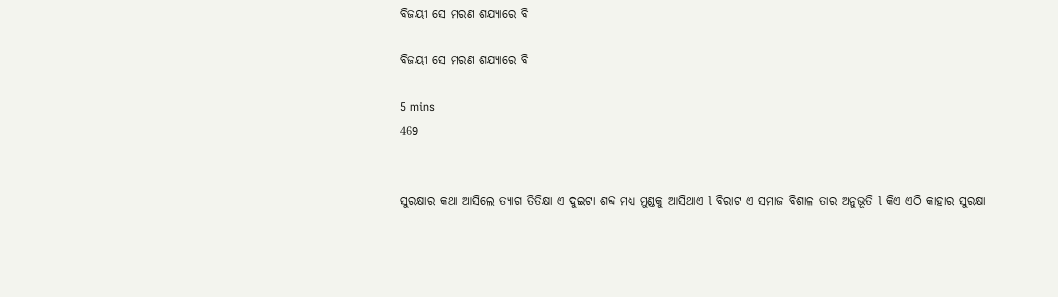ବିଜୟୀ ସେ ମରଣ ଶଯ୍ୟାରେ ବି

ବିଜୟୀ ସେ ମରଣ ଶଯ୍ୟାରେ ବି

5 mins
469


ସୁରକ୍ଷାର କଥା ଆସିଲେ ତ୍ୟାଗ ତିତିକ୍ଷା ଏ ଦୁଇଟା ଶବ୍ଦ ମଧ୍ୟ ମୁଣ୍ଡକୁ ଆସିଥାଏ l ବିରାଟ ଏ ସମାଜ ବିଶାଳ ତାର ଅନୁଭୂତି l କିଏ ଏଠି କାହାର ସୁରକ୍ଷା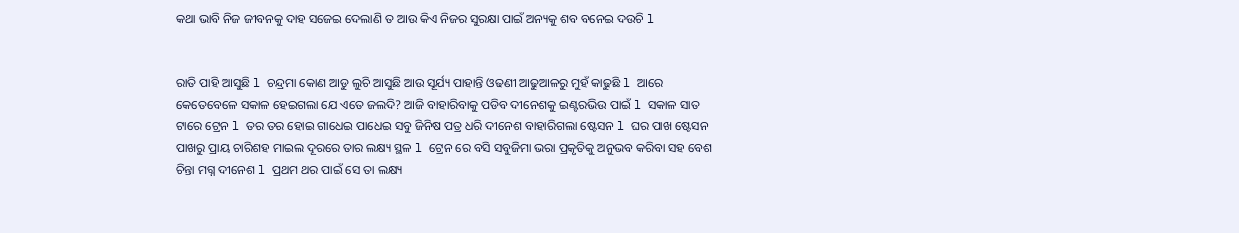କଥା ଭାବି ନିଜ ଜୀବନକୁ ଦାହ ସଜେଇ ଦେଲାଣି ତ ଆଉ କିଏ ନିଜର ସୁରକ୍ଷା ପାଇଁ ଅନ୍ୟକୁ ଶବ ବନେଇ ଦଉଚି l


ରାତି ପାହି ଆସୁଛି l ଚନ୍ଦ୍ରମା କୋଣ ଆଡୁ ଲୁଚି ଆସୁଛି ଆଉ ସୂର୍ଯ୍ୟ ପାହାନ୍ତି ଓଢଣୀ ଆଢୁଆଳରୁ ମୁହଁ କାଢୁଛି l ଆରେ କେତେବେଳେ ସକାଳ ହେଇଗଲା ଯେ ଏତେ ଜଲଦି? ଆଜି ବାହାରିବାକୁ ପଡିବ ଦୀନେଶକୁ ଇଣ୍ଟରଭିଉ ପାଇଁ l ସକାଳ ସାତ ଟାରେ ଟ୍ରେନ l ତର ତର ହୋଇ ଗାଧେଇ ପାଧେଇ ସବୁ ଜିନିଷ ପତ୍ର ଧରି ଦୀନେଶ ବାହାରିଗଲା ଷ୍ଟେସନ l ଘର ପାଖ ଷ୍ଟେସନ ପାଖରୁ ପ୍ରାୟ ଚାରିଶହ ମାଇଲ ଦୂରରେ ତାର ଲକ୍ଷ୍ୟ ସ୍ଥଳ l ଟ୍ରେନ ରେ ବସି ସବୁଜିମା ଭରା ପ୍ରକୃତିକୁ ଅନୁଭବ କରିବା ସହ ବେଶ ଚିନ୍ତା ମଗ୍ନ ଦୀନେଶ l ପ୍ରଥମ ଥର ପାଇଁ ସେ ତା ଲକ୍ଷ୍ୟ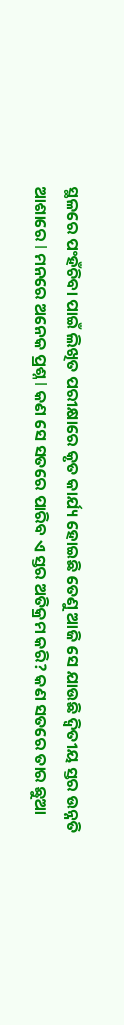ସ୍ଥଳରେ ପଂହଁଚିବା ପାଇଁ ଲିଖିତ ପରୀକ୍ଷାରେ କୃତ କାର୍ଯ୍ୟ ହୋଇଛି ତେଣୁ ଆଜି ସେ ଯାଉଛି ଦ୍ୱିତୀୟ ସ୍ତର ଉନ୍ନତି ଆଶାରେ l ମନରେ ଅନେକ ପ୍ରଶ୍ନ l କଣ ସେ ସତରେ ପାରିବ ଏ ସ୍ତର ଅତିକ୍ରମ କରି? କଣ ସତରେ ତାର ଛୁଆ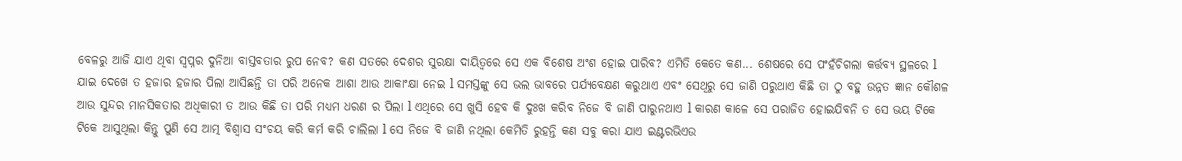ବେଳରୁ ଆଜି ଯାଏ ଥିବା ସ୍ବପ୍ନର ଦୁନିଆ ବାସ୍ତବତାର ରୁପ ନେବ? କଣ ସତରେ ଦେଶର ସୁରକ୍ଷା ଦାୟିତ୍ୱରେ ସେ ଏକ ବିଶେଷ ଅଂଶ ହୋଇ ପାରିବ? ଏମିତି କେତେ କଣ... ଶେଷରେ ସେ ପଂହଁଚିଗଲା କର୍ତ୍ତବ୍ୟ ସ୍ଥଳରେ l ଯାଇ ଦେଖେ ତ ହଜାର ହଜାର ପିଲା ଆସିଛନ୍ତି ତା ପରି ଅନେକ ଆଶା ଆଉ ଆକାଂକ୍ଷା ନେଇ l ସମସ୍ତଙ୍କୁ ସେ ଭଲ ଭାବରେ ପର୍ଯ୍ୟବେକ୍ଷଣ କରୁଥାଏ ଏବଂ ସେଥିରୁ ସେ ଜାଣି ପରୁଥାଏ କିଛି ତା ଠୁ ବହୁ ଉନ୍ନତ ଜ୍ଞାନ କୌଶଳ ଆଉ ସୁନ୍ଦର ମାନସିକତାର ଅଧିକାରୀ ତ ଆଉ କିଛି ତା ପରି ମଧ୍ୟମ ଧରଣ ର ପିଲା l ଏଥିରେ ସେ ଖୁସି ହେବ କି ଦୁଃଖ କରିବ ନିଜେ ବି ଜାଣି ପାରୁନଥାଏ l କାରଣ କାଳେ ସେ ପରାଜିତ ହୋଇଯିବନି ତ ସେ ଭୟ ଟିକେ ଟିକେ ଆସୁଥିଲା କିନ୍ତୁ ପୁଣି ସେ ଆତ୍ମ ବିଶ୍ୱାସ ସଂଚୟ କରି କର୍ମ କରି ଚାଲିଲା l ସେ ନିଜେ ବି ଜାଣି ନଥିଲା କେମିତି ରୁହନ୍ତି କଣ ସବୁ କରା ଯାଏ ଇଣ୍ଟରଭିଏଉ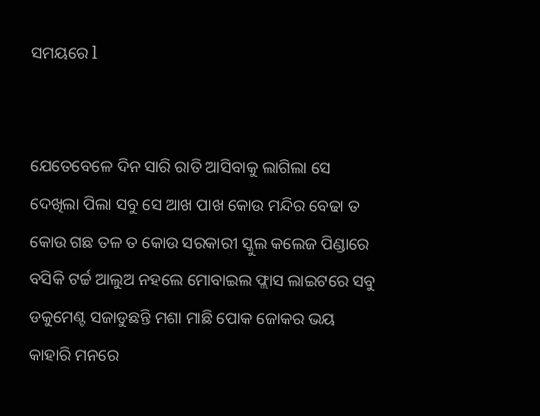ସମୟରେ l


ଯେତେବେଳେ ଦିନ ସାରି ରାତି ଆସିବାକୁ ଲାଗିଲା ସେ ଦେଖିଲା ପିଲା ସବୁ ସେ ଆଖ ପାଖ କୋଉ ମନ୍ଦିର ବେଢା ତ କୋଉ ଗଛ ତଳ ତ କୋଉ ସରକାରୀ ସ୍କୁଲ କଲେଜ ପିଣ୍ଡାରେ ବସିକି ଟର୍ଚ୍ଚ ଆଲୁଅ ନହଲେ ମୋବାଇଲ ଫ୍ଲାସ ଲାଇଟରେ ସବୁ ଡକୁମେଣ୍ଟ ସଜାଡୁଛନ୍ତି ମଶା ମାଛି ପୋକ ଜୋକର ଭୟ କାହାରି ମନରେ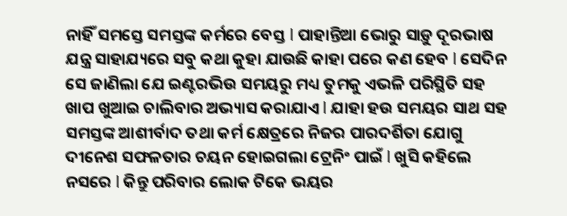ନାହିଁ ସମସ୍ତେ ସମସ୍ତଙ୍କ କର୍ମରେ ବେସ୍ତ l ପାହାନ୍ତିଆ ଭୋରୁ ସାଡ଼ୁ ଦୂରଭାଷ ଯନ୍ତ୍ର ସାହାଯ୍ୟରେ ସବୁ କଥା କୁହା ଯାଉଛି କାହା ପରେ କଣ ହେବ l ସେଦିନ ସେ ଜାଣିଲା ଯେ ଇଣ୍ଟରଭିଉ ସମୟରୁ ମଧ୍ୟ ତୁମକୁ ଏଭଳି ପରିସ୍ଥିତି ସହ ଖାପ ଖୁଆଇ ଚାଲିବାର ଅଭ୍ୟାସ କରାଯାଏ l ଯାହା ହଉ ସମୟର ସାଥ ସହ ସମସ୍ତଙ୍କ ଆଶୀର୍ବାଦ ତଥା କର୍ମ କ୍ଷେତ୍ରରେ ନିଜର ପାରଦର୍ଶିତା ଯୋଗୁ ଦୀନେଶ ସଫଳତାର ଚୟନ ହୋଇଗଲା ଟ୍ରେନିଂ ପାଇଁ l ଖୁସି କହିଲେ ନସରେ l କିନ୍ତୁ ପରିବାର ଲୋକ ଟିକେ ଭୟର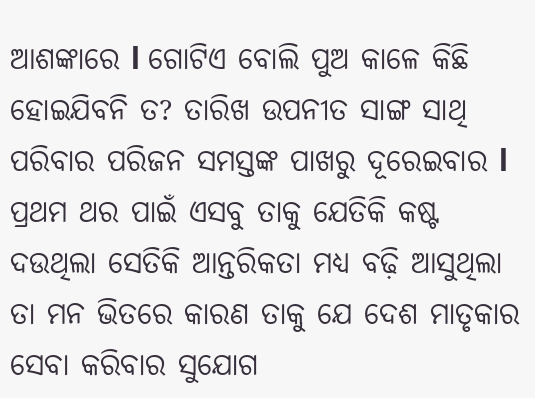ଆଶଙ୍କାରେ l ଗୋଟିଏ ବୋଲି ପୁଅ କାଳେ କିଛି ହୋଇଯିବନି ତ? ତାରିଖ ଉପନୀତ ସାଙ୍ଗ ସାଥି ପରିବାର ପରିଜନ ସମସ୍ତଙ୍କ ପାଖରୁ ଦୂରେଇବାର l ପ୍ରଥମ ଥର ପାଇଁ ଏସବୁ ତାକୁ ଯେତିକି କଷ୍ଟ ଦଉଥିଲା ସେତିକି ଆନ୍ତରିକତା ମଧ୍ୟ ବଢ଼ି ଆସୁଥିଲା ତା ମନ ଭିତରେ କାରଣ ତାକୁ ଯେ ଦେଶ ମାତୃକାର ସେବା କରିବାର ସୁଯୋଗ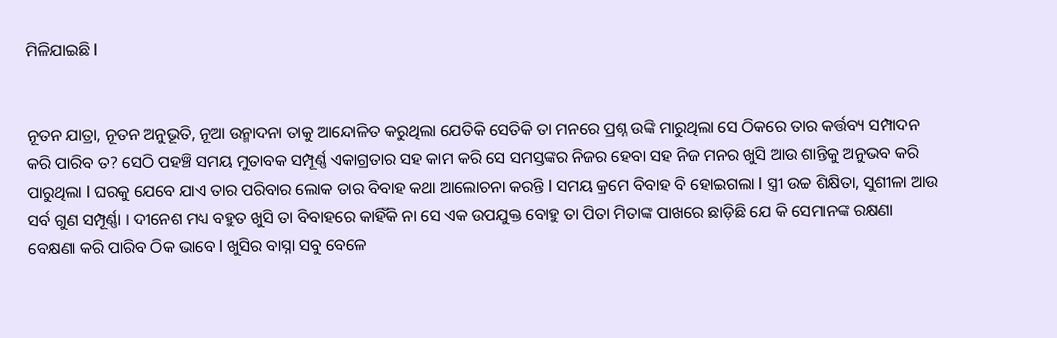ମିଳିଯାଇଛି l


ନୂତନ ଯାତ୍ରା, ନୂତନ ଅନୁଭୂତି, ନୂଆ ଉନ୍ମାଦନା ତାକୁ ଆନ୍ଦୋଳିତ କରୁଥିଲା ଯେତିକି ସେତିକି ତା ମନରେ ପ୍ରଶ୍ନ ଉଙ୍କି ମାରୁଥିଲା ସେ ଠିକରେ ତାର କର୍ତ୍ତବ୍ୟ ସମ୍ପାଦନ କରି ପାରିବ ତ? ସେଠି ପହଞ୍ଚି ସମୟ ମୁତାବକ ସମ୍ପୂର୍ଣ୍ଣ ଏକାଗ୍ରତାର ସହ କାମ କରି ସେ ସମସ୍ତଙ୍କର ନିଜର ହେବା ସହ ନିଜ ମନର ଖୁସି ଆଉ ଶାନ୍ତିକୁ ଅନୁଭବ କରି ପାରୁଥିଲା l ଘରକୁ ଯେବେ ଯାଏ ତାର ପରିବାର ଲୋକ ତାର ବିବାହ କଥା ଆଲୋଚନା କରନ୍ତି l ସମୟ କ୍ରମେ ବିବାହ ବି ହୋଇଗଲା l ସ୍ତ୍ରୀ ଉଚ୍ଚ ଶିକ୍ଷିତା, ସୁଶୀଳା ଆଉ ସର୍ବ ଗୁଣ ସମ୍ପୂର୍ଣ୍ଣା । ଦୀନେଶ ମଧ୍ୟ ବହୁତ ଖୁସି ତା ବିବାହରେ କାହିଁକି ନା ସେ ଏକ ଉପଯୁକ୍ତ ବୋହୁ ତା ପିତା ମିତାଙ୍କ ପାଖରେ ଛାଡ଼ିଛି ଯେ କି ସେମାନଙ୍କ ରକ୍ଷଣା ବେକ୍ଷଣା କରି ପାରିବ ଠିକ ଭାବେ l ଖୁସିର ବାସ୍ନା ସବୁ ବେଳେ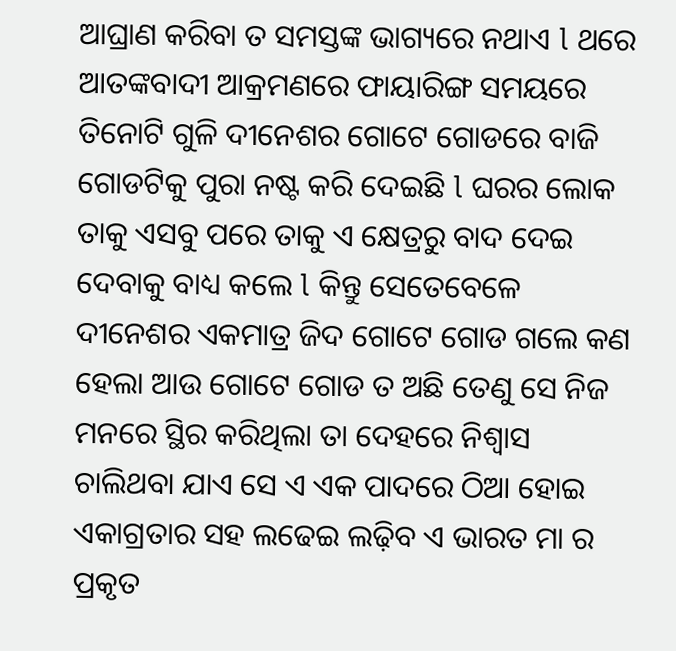ଆଘ୍ରାଣ କରିବା ତ ସମସ୍ତଙ୍କ ଭାଗ୍ୟରେ ନଥାଏ l ଥରେ ଆତଙ୍କବାଦୀ ଆକ୍ରମଣରେ ଫାୟାରିଙ୍ଗ ସମୟରେ ତିନୋଟି ଗୁଳି ଦୀନେଶର ଗୋଟେ ଗୋଡରେ ବାଜି ଗୋଡଟିକୁ ପୁରା ନଷ୍ଟ କରି ଦେଇଛି l ଘରର ଲୋକ ତାକୁ ଏସବୁ ପରେ ତାକୁ ଏ କ୍ଷେତ୍ରରୁ ବାଦ ଦେଇ ଦେବାକୁ ବାଧ୍ୟ କଲେ l କିନ୍ତୁ ସେତେବେଳେ ଦୀନେଶର ଏକମାତ୍ର ଜିଦ ଗୋଟେ ଗୋଡ ଗଲେ କଣ ହେଲା ଆଉ ଗୋଟେ ଗୋଡ ତ ଅଛି ତେଣୁ ସେ ନିଜ ମନରେ ସ୍ଥିର କରିଥିଲା ତା ଦେହରେ ନିଶ୍ୱାସ ଚାଲିଥବା ଯାଏ ସେ ଏ ଏକ ପାଦରେ ଠିଆ ହୋଇ ଏକାଗ୍ରତାର ସହ ଲଢେଇ ଲଢ଼ିବ ଏ ଭାରତ ମା ର ପ୍ରକୃତ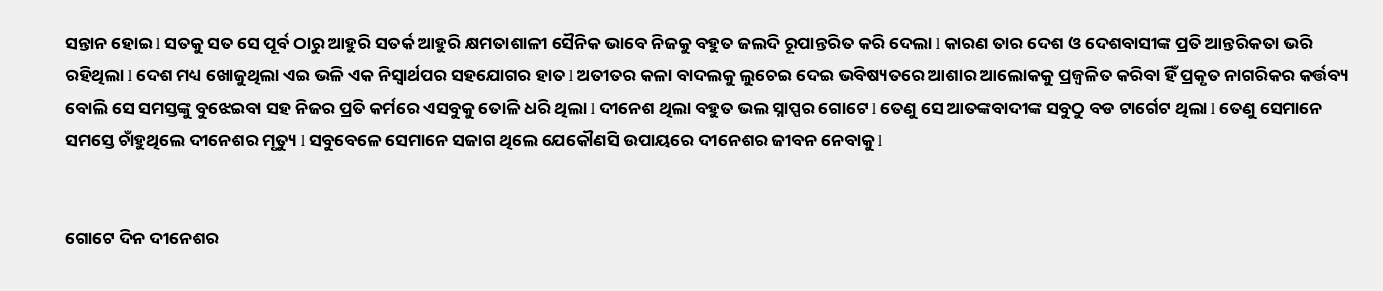ସନ୍ତାନ ହୋଇ l ସତକୁ ସତ ସେ ପୂର୍ବ ଠାରୁ ଆହୁରି ସତର୍କ ଆହୁରି କ୍ଷମତାଶାଳୀ ସୈନିକ ଭାବେ ନିଜକୁ ବହୁତ ଜଲଦି ରୂପାନ୍ତରିତ କରି ଦେଲା l କାରଣ ତାର ଦେଶ ଓ ଦେଶବାସୀଙ୍କ ପ୍ରତି ଆନ୍ତରିକତା ଭରି ରହିଥିଲା l ଦେଶ ମଧ୍ୟ ଖୋଜୁଥିଲା ଏଇ ଭଳି ଏକ ନିସ୍ଵାର୍ଥପର ସହଯୋଗର ହାତ l ଅତୀତର କଳା ବାଦଲକୁ ଲୁଚେଇ ଦେଇ ଭବିଷ୍ୟତରେ ଆଶାର ଆଲୋକକୁ ପ୍ରଜ୍ଵଳିତ କରିବା ହିଁ ପ୍ରକୃତ ନାଗରିକର କର୍ତ୍ତବ୍ୟ ବୋଲି ସେ ସମସ୍ତଙ୍କୁ ବୁଝେଇବା ସହ ନିଜର ପ୍ରତି କର୍ମରେ ଏସବୁକୁ ତୋଳି ଧରି ଥିଲା l ଦୀନେଶ ଥିଲା ବହୁତ ଭଲ ସ୍ନାପ୍ପର ଗୋଟେ l ତେଣୁ ସେ ଆତଙ୍କବାଦୀଙ୍କ ସବୁଠୁ ବଡ ଟାର୍ଗେଟ ଥିଲା l ତେଣୁ ସେମାନେ ସମସ୍ତେ ଚାଁହୁଥିଲେ ଦୀନେଶର ମୃତ୍ୟୁ l ସବୁବେଳେ ସେମାନେ ସଜାଗ ଥିଲେ ଯେକୌଣସି ଉପାୟରେ ଦୀନେଶର ଜୀବନ ନେବାକୁ l


ଗୋଟେ ଦିନ ଦୀନେଶର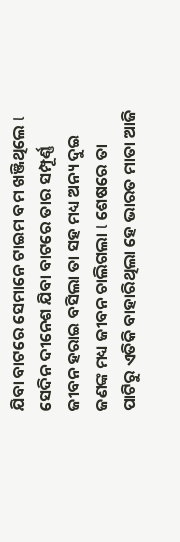ଯିବା ବାଟରେ ସେମାନେ ଟାଇମ ବମ ଖଞ୍ଜିଥିଲେ l ସେଦିନ ଦୀନେଶ ଯିବା ବାଟରେ ତାର ସମ୍ପୂର୍ଣ୍ଣ ଜୀବନ ହରାଇ ବସିଲା ତା ସହ ମଧ୍ୟ ଅନ୍ୟ ଦୁଇ ଜଣଙ୍କ ମଧ୍ୟ ଜୀବନ ଚାଲିଗଲା l ଶେଷରେ ତା ପାଟିରୁ ଏତିକି ବାହାରିଥିଲା ହେ ଭାରତ ମାତା ଆଜି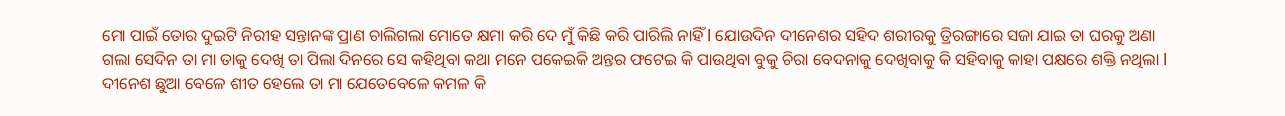ମୋ ପାଇଁ ତୋର ଦୁଇଟି ନିରୀହ ସନ୍ତାନଙ୍କ ପ୍ରାଣ ଚାଲିଗଲା ମୋତେ କ୍ଷମା କରି ଦେ ମୁଁ କିଛି କରି ପାରିଲି ନାହିଁ l ଯୋଉଦିନ ଦୀନେଶର ସହିଦ ଶରୀରକୁ ତ୍ରିରଙ୍ଗାରେ ସଜା ଯାଇ ତା ଘରକୁ ଅଣା ଗଲା ସେଦିନ ତା ମା ତାକୁ ଦେଖି ତା ପିଲା ଦିନରେ ସେ କହିଥିବା କଥା ମନେ ପକେଇକି ଅନ୍ତର ଫଟେଇ କି ପାଉଥିବା ବୁକୁ ଚିରା ବେଦନାକୁ ଦେଖିବାକୁ କି ସହିବାକୁ କାହା ପକ୍ଷରେ ଶକ୍ତି ନଥିଲା l ଦୀନେଶ ଛୁଆ ବେଳେ ଶୀତ ହେଲେ ତା ମା ଯେତେବେଳେ କମଳ କି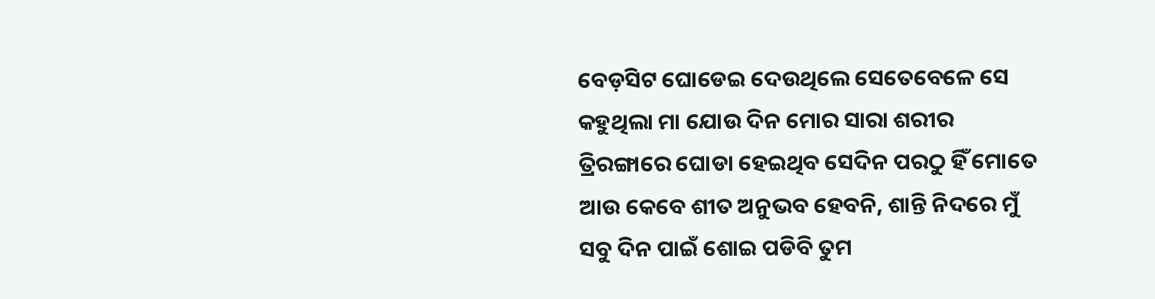ବେଡ଼ସିଟ ଘୋଡେଇ ଦେଉଥିଲେ ସେତେବେଳେ ସେ କହୁଥିଲା ମା ଯୋଉ ଦିନ ମୋର ସାରା ଶରୀର ତ୍ରିରଙ୍ଗାରେ ଘୋଡା ହେଇଥିବ ସେଦିନ ପରଠୁ ହିଁ ମୋତେ ଆଉ କେବେ ଶୀତ ଅନୁଭବ ହେବନି, ଶାନ୍ତି ନିଦରେ ମୁଁ ସବୁ ଦିନ ପାଇଁ ଶୋଇ ପଡିବି ତୁମ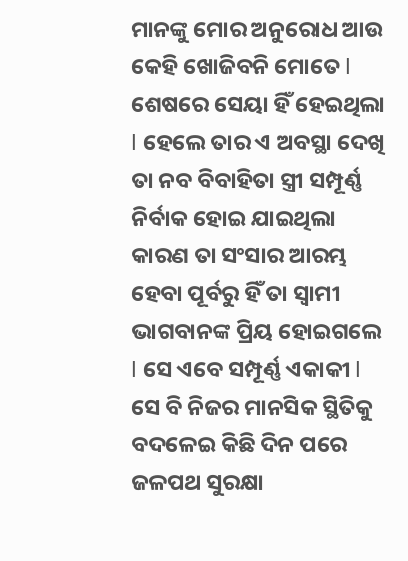ମାନଙ୍କୁ ମୋର ଅନୁରୋଧ ଆଉ କେହି ଖୋଜିବନି ମୋତେ l ଶେଷରେ ସେୟା ହିଁ ହେଇଥିଲା l ହେଲେ ତାର ଏ ଅବସ୍ଥା ଦେଖି ତା ନବ ବିବାହିତା ସ୍ତ୍ରୀ ସମ୍ପୂର୍ଣ୍ଣ ନିର୍ବାକ ହୋଇ ଯାଇଥିଲା କାରଣ ତା ସଂସାର ଆରମ୍ଭ ହେବା ପୂର୍ବରୁ ହିଁ ତା ସ୍ୱାମୀ ଭାଗବାନଙ୍କ ପ୍ରିୟ ହୋଇଗଲେ l ସେ ଏବେ ସମ୍ପୂର୍ଣ୍ଣ ଏକାକୀ l ସେ ବି ନିଜର ମାନସିକ ସ୍ଥିତିକୁ ବଦଳେଇ କିଛି ଦିନ ପରେ ଜଳପଥ ସୁରକ୍ଷା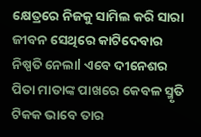କ୍ଷେତ୍ରରେ ନିଜକୁ ସାମିଲ କରି ସାରା ଜୀବନ ସେଥିରେ କାଟିଦେବାର ନିଷ୍ପତି ନେଲାl ଏବେ ଦୀନେଶର ପିତା ମାତାଙ୍କ ପାଖରେ କେବଳ ସ୍ମୃତି ଟିକକ ଭାବେ ତାର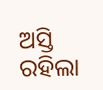ଅସ୍ତି ରହିଲା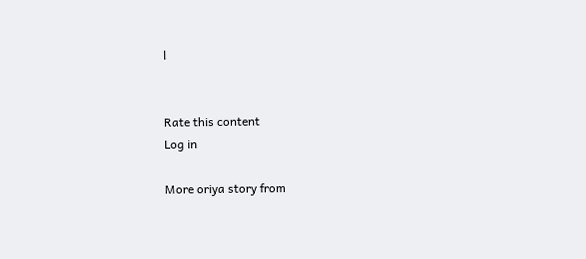l


Rate this content
Log in

More oriya story from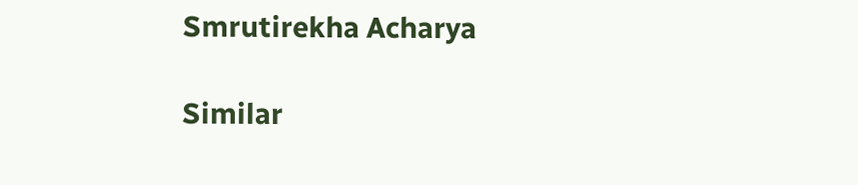Smrutirekha Acharya

Similar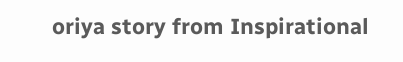oriya story from Inspirational